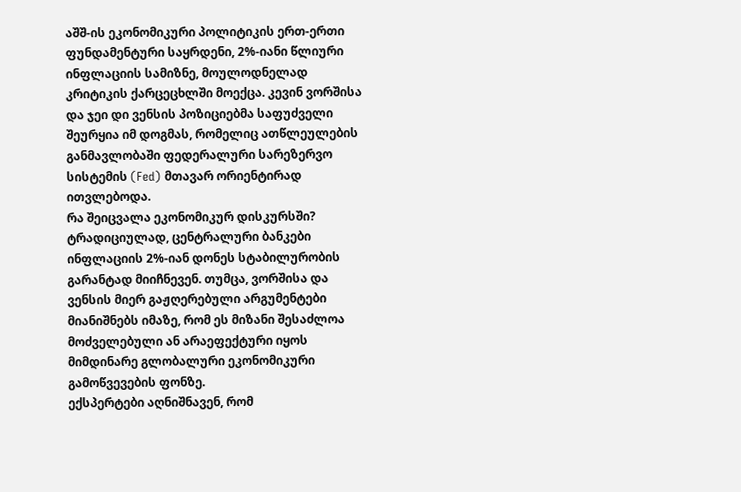აშშ-ის ეკონომიკური პოლიტიკის ერთ-ერთი ფუნდამენტური საყრდენი, 2%-იანი წლიური ინფლაციის სამიზნე, მოულოდნელად კრიტიკის ქარცეცხლში მოექცა. კევინ ვორშისა და ჯეი დი ვენსის პოზიციებმა საფუძველი შეურყია იმ დოგმას, რომელიც ათწლეულების განმავლობაში ფედერალური სარეზერვო სისტემის (Fed) მთავარ ორიენტირად ითვლებოდა.
რა შეიცვალა ეკონომიკურ დისკურსში?
ტრადიციულად, ცენტრალური ბანკები ინფლაციის 2%-იან დონეს სტაბილურობის გარანტად მიიჩნევენ. თუმცა, ვორშისა და ვენსის მიერ გაჟღერებული არგუმენტები მიანიშნებს იმაზე, რომ ეს მიზანი შესაძლოა მოძველებული ან არაეფექტური იყოს მიმდინარე გლობალური ეკონომიკური გამოწვევების ფონზე.
ექსპერტები აღნიშნავენ, რომ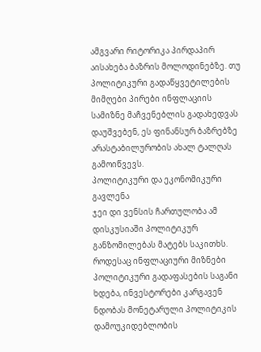ამგვარი რიტორიკა პირდაპირ აისახება ბაზრის მოლოდინებზე. თუ პოლიტიკური გადაწყვეტილების მიმღები პირები ინფლაციის სამიზნე მაჩვენებლის გადახედვას დაუშვებენ, ეს ფინანსურ ბაზრებზე არასტაბილურობის ახალ ტალღას გამოიწვევს.
პოლიტიკური და ეკონომიკური გავლენა
ჯეი დი ვენსის ჩართულობა ამ დისკუსიაში პოლიტიკურ განზომილებას მატებს საკითხს. როდესაც ინფლაციური მიზნები პოლიტიკური გადაფასების საგანი ხდება, ინვესტორები კარგავენ ნდობას მონეტარული პოლიტიკის დამოუკიდებლობის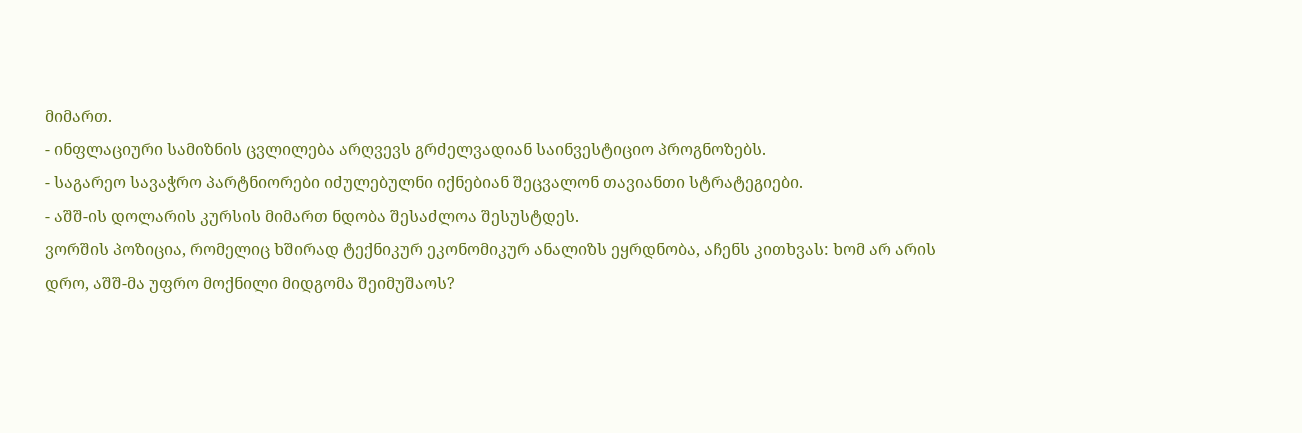მიმართ.
- ინფლაციური სამიზნის ცვლილება არღვევს გრძელვადიან საინვესტიციო პროგნოზებს.
- საგარეო სავაჭრო პარტნიორები იძულებულნი იქნებიან შეცვალონ თავიანთი სტრატეგიები.
- აშშ-ის დოლარის კურსის მიმართ ნდობა შესაძლოა შესუსტდეს.
ვორშის პოზიცია, რომელიც ხშირად ტექნიკურ ეკონომიკურ ანალიზს ეყრდნობა, აჩენს კითხვას: ხომ არ არის დრო, აშშ-მა უფრო მოქნილი მიდგომა შეიმუშაოს?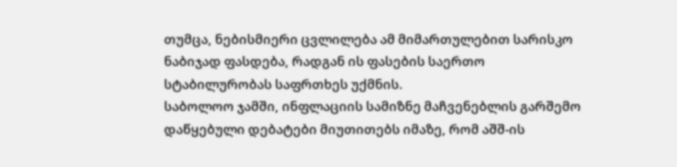თუმცა, ნებისმიერი ცვლილება ამ მიმართულებით სარისკო ნაბიჯად ფასდება, რადგან ის ფასების საერთო სტაბილურობას საფრთხეს უქმნის.
საბოლოო ჯამში, ინფლაციის სამიზნე მაჩვენებლის გარშემო დაწყებული დებატები მიუთითებს იმაზე, რომ აშშ-ის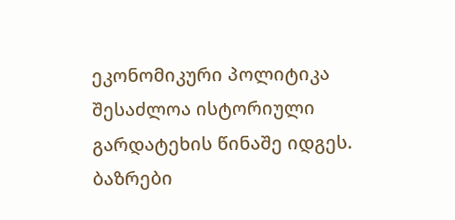ეკონომიკური პოლიტიკა შესაძლოა ისტორიული გარდატეხის წინაშე იდგეს. ბაზრები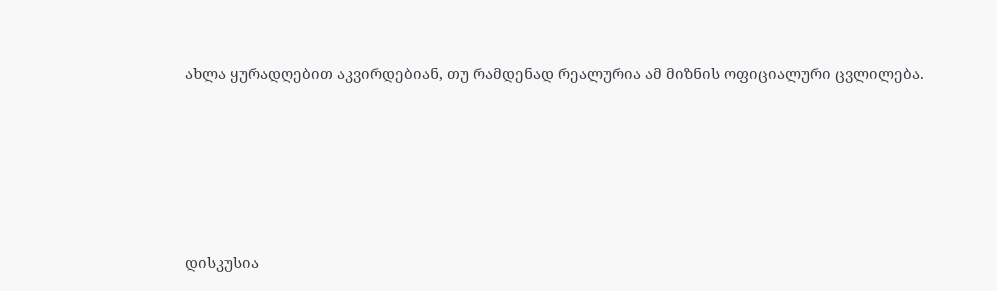ახლა ყურადღებით აკვირდებიან, თუ რამდენად რეალურია ამ მიზნის ოფიციალური ცვლილება.






დისკუსია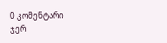0 კომენტარი
ჯერ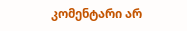კომენტარი არ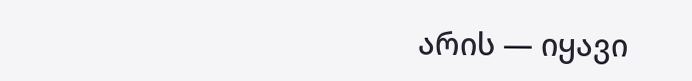არის — იყავი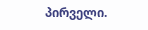პირველი.